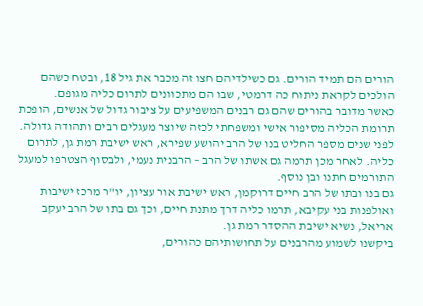הורים הם תמיד הורים. גם כשילדיהם חצו זה מכבר את גיל 18, ובטח כשהם הולכים לקראת ניתוח כה דרמטי, שבו הם מתכוונים לתרום כליה מגופם.
כאשר מדובר בהורים שהם גם רבנים המשפיעים על ציבור גדול של אנשים, הופכת תרומת הכליה מסיפור אישי ומשפחתי לכזה שיוצר מעגלים רבים ותהודה גדולה.
לפני שנים מספר החליט בנו של הרב יהושע שפירא, ראש ישיבת רמת גן, לתרום כליה. לאחר מכן תרמה גם אשתו של הרב – הרבנית נעמי, ולבסוף הצטרפו למעגל התורמים חתנו ובן נוסף.
גם בנו ובתו של הרב חיים דרוקמן, ראש ישיבת אור עציון, יו"ר מרכז ישיבות ואולפנות בני עקיבא, תרמו כליה דרך מתנת חיים, וכך גם בתו של הרב יעקב אריאל, נשיא ישיבת ההסדר רמת גן.
ביקשנו לשמוע מהרבנים על תחושותיהם כהורים,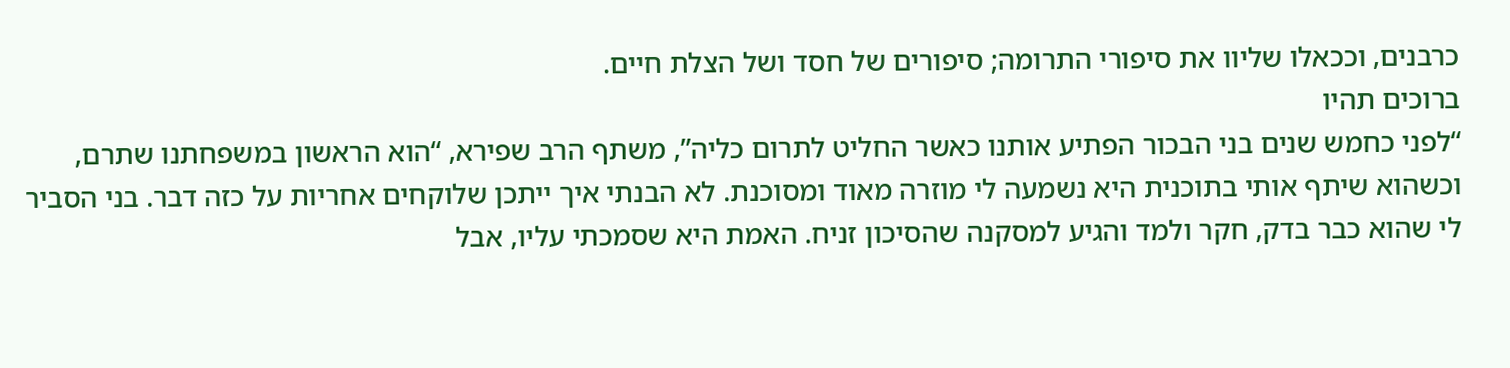כרבנים, וככאלו שליוו את סיפורי התרומה; סיפורים של חסד ושל הצלת חיים.
ברוכים תהיו
“לפני כחמש שנים בני הבכור הפתיע אותנו כאשר החליט לתרום כליה”, משתף הרב שפירא, “הוא הראשון במשפחתנו שתרם, וכשהוא שיתף אותי בתוכנית היא נשמעה לי מוזרה מאוד ומסוכנת. לא הבנתי איך ייתכן שלוקחים אחריות על כזה דבר. בני הסביר לי שהוא כבר בדק, חקר ולמד והגיע למסקנה שהסיכון זניח. האמת היא שסמכתי עליו, אבל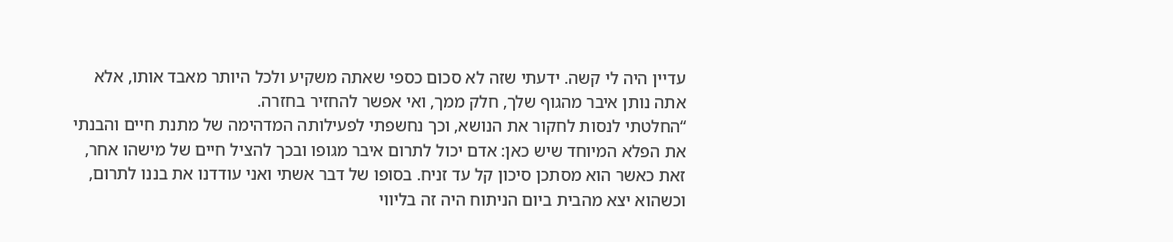עדיין היה לי קשה. ידעתי שזה לא סכום כספי שאתה משקיע ולכל היותר מאבד אותו, אלא אתה נותן איבר מהגוף שלך, חלק ממך, ואי אפשר להחזיר בחזרה.
“החלטתי לנסות לחקור את הנושא, וכך נחשפתי לפעילותה המדהימה של מתנת חיים והבנתי את הפלא המיוחד שיש כאן: אדם יכול לתרום איבר מגופו ובכך להציל חיים של מישהו אחר, זאת כאשר הוא מסתכן סיכון קל עד זניח. בסופו של דבר אשתי ואני עודדנו את בננו לתרום, וכשהוא יצא מהבית ביום הניתוח היה זה בליווי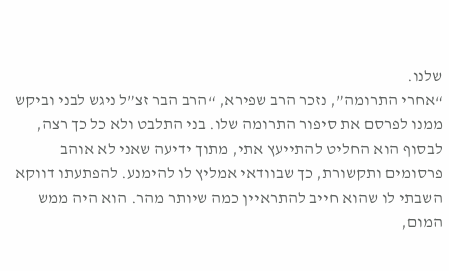שלנו.
“אחרי התרומה”, נזכר הרב שפירא, “הרב הבר זצ”ל ניגש לבני וביקש ממנו לפרסם את סיפור התרומה שלו. בני התלבט ולא כל כך רצה, לבסוף הוא החליט להתייעץ אתי, מתוך ידיעה שאני לא אוהב פרסומים ותקשורת, כך שבוודאי אמליץ לו להימנע. להפתעתו דווקא השבתי לו שהוא חייב להתראיין כמה שיותר מהר. הוא היה ממש המום,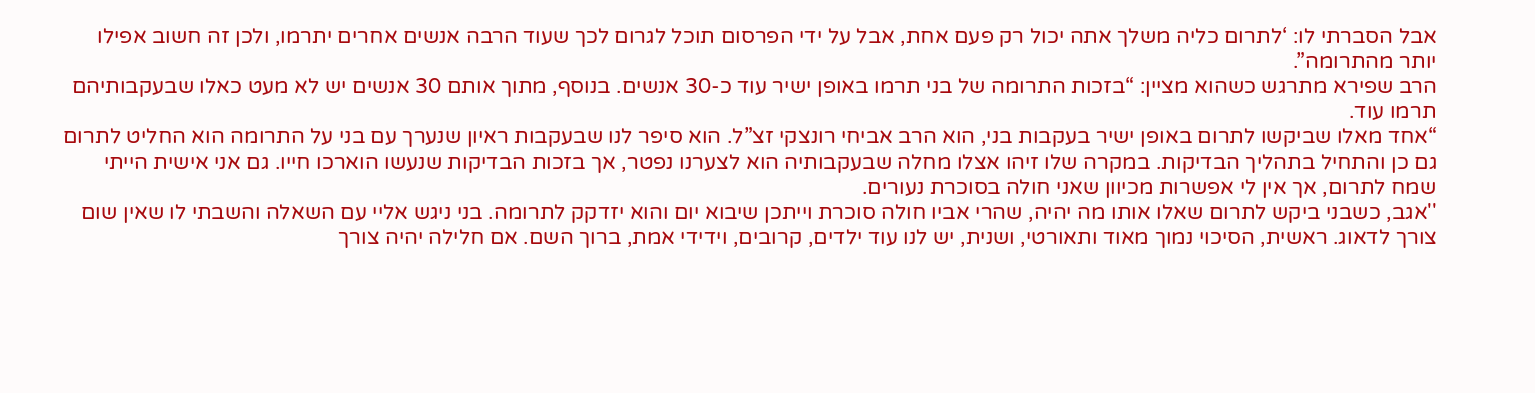אבל הסברתי לו: ‘לתרום כליה משלך אתה יכול רק פעם אחת, אבל על ידי הפרסום תוכל לגרום לכך שעוד הרבה אנשים אחרים יתרמו, ולכן זה חשוב אפילו יותר מהתרומה”.
הרב שפירא מתרגש כשהוא מציין: “בזכות התרומה של בני תרמו באופן ישיר עוד כ-30 אנשים. בנוסף, מתוך אותם 30 אנשים יש לא מעט כאלו שבעקבותיהם תרמו עוד.
“אחד מאלו שביקשו לתרום באופן ישיר בעקבות בני, הוא הרב אביחי רונצקי זצ”ל. הוא סיפר לנו שבעקבות ראיון שנערך עם בני על התרומה הוא החליט לתרום גם כן והתחיל בתהליך הבדיקות. במקרה שלו זיהו אצלו מחלה שבעקבותיה הוא לצערנו נפטר, אך בזכות הבדיקות שנעשו הוארכו חייו. גם אני אישית הייתי שמח לתרום, אך אין לי אפשרות מכיוון שאני חולה בסוכרת נעורים.
''אגב, כשבני ביקש לתרום שאלו אותו מה יהיה, שהרי אביו חולה סוכרת וייתכן שיבוא יום והוא יזדקק לתרומה. בני ניגש אליי עם השאלה והשבתי לו שאין שום צורך לדאוג. ראשית, הסיכוי נמוך מאוד ותאורטי, ושנית, יש לנו עוד ילדים, קרובים, וידידי אמת, ברוך השם. אם חלילה יהיה צורך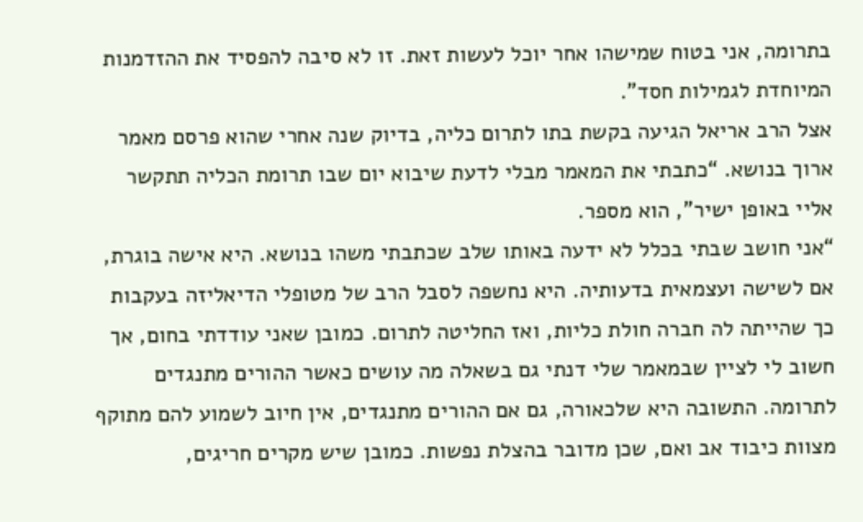בתרומה, אני בטוח שמישהו אחר יוכל לעשות זאת. זו לא סיבה להפסיד את ההזדמנות המיוחדת לגמילות חסד".
אצל הרב אריאל הגיעה בקשת בתו לתרום כליה, בדיוק שנה אחרי שהוא פרסם מאמר ארוך בנושא. “כתבתי את המאמר מבלי לדעת שיבוא יום שבו תרומת הכליה תתקשר אליי באופן ישיר”, הוא מספר.
“אני חושב שבתי בכלל לא ידעה באותו שלב שכתבתי משהו בנושא. היא אישה בוגרת, אם לשישה ועצמאית בדעותיה. היא נחשפה לסבל הרב של מטופלי הדיאליזה בעקבות כך שהייתה לה חברה חולת כליות, ואז החליטה לתרום. כמובן שאני עודדתי בחום, אך חשוב לי לציין שבמאמר שלי דנתי גם בשאלה מה עושים כאשר ההורים מתנגדים לתרומה. התשובה היא שלכאורה, גם אם ההורים מתנגדים, אין חיוב לשמוע להם מתוקף מצוות כיבוד אב ואם, שכן מדובר בהצלת נפשות. כמובן שיש מקרים חריגים,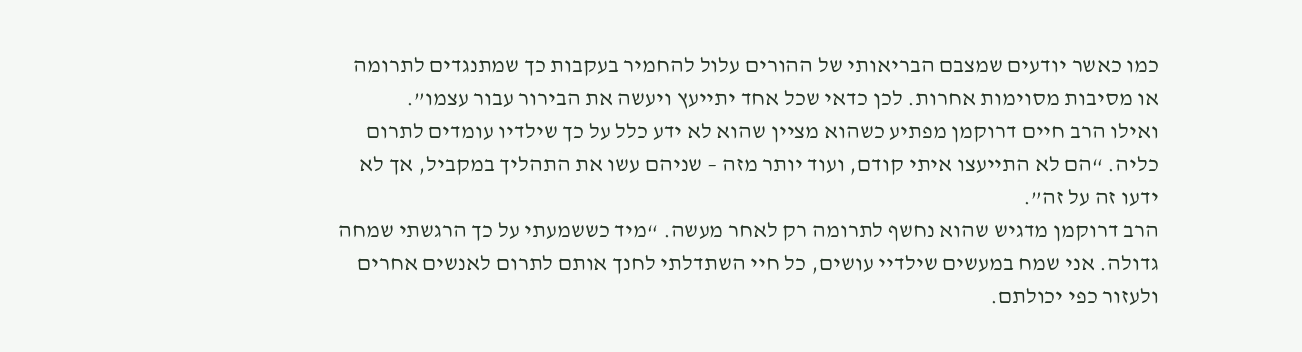כמו כאשר יודעים שמצבם הבריאותי של ההורים עלול להחמיר בעקבות כך שמתנגדים לתרומה או מסיבות מסוימות אחרות. לכן כדאי שכל אחד יתייעץ ויעשה את הבירור עבור עצמו”.
ואילו הרב חיים דרוקמן מפתיע כשהוא מציין שהוא לא ידע כלל על כך שילדיו עומדים לתרום כליה. “הם לא התייעצו איתי קודם, ועוד יותר מזה – שניהם עשו את התהליך במקביל, אך לא ידעו זה על זה”.
הרב דרוקמן מדגיש שהוא נחשף לתרומה רק לאחר מעשה. “מיד כששמעתי על כך הרגשתי שמחה גדולה. אני שמח במעשים שילדיי עושים, כל חיי השתדלתי לחנך אותם לתרום לאנשים אחרים ולעזור כפי יכולתם.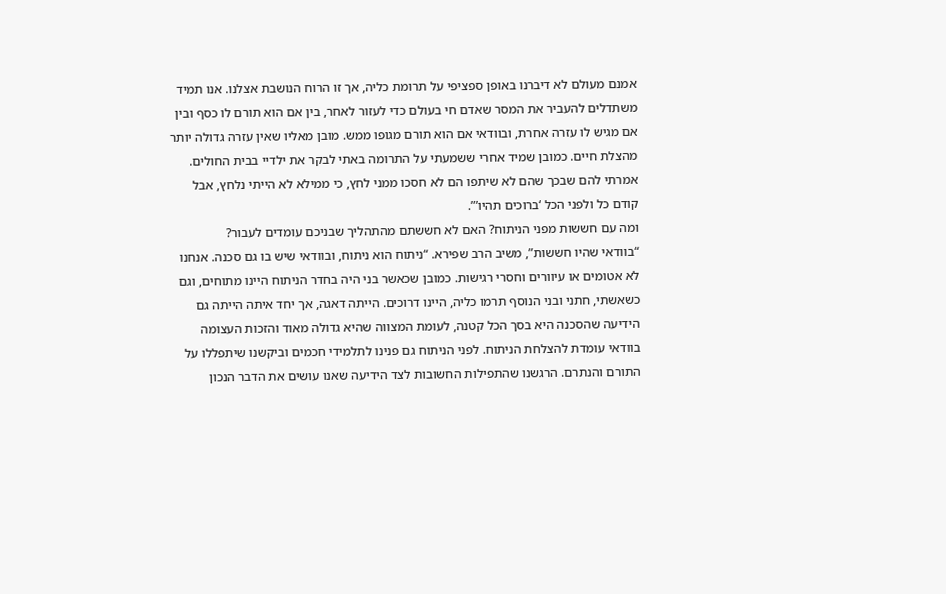אמנם מעולם לא דיברנו באופן ספציפי על תרומת כליה, אך זו הרוח הנושבת אצלנו. אנו תמיד משתדלים להעביר את המסר שאדם חי בעולם כדי לעזור לאחר, בין אם הוא תורם לו כסף ובין אם מגיש לו עזרה אחרת, ובוודאי אם הוא תורם מגופו ממש. מובן מאליו שאין עזרה גדולה יותר מהצלת חיים. כמובן שמיד אחרי ששמעתי על התרומה באתי לבקר את ילדיי בבית החולים. אמרתי להם שבכך שהם לא שיתפו הם לא חסכו ממני לחץ, כי ממילא לא הייתי נלחץ, אבל קודם כל ולפני הכל ‘ברוכים תהיו’”.
ומה עם חששות מפני הניתוח? האם לא חששתם מהתהליך שבניכם עומדים לעבור?
“בוודאי שהיו חששות”, משיב הרב שפירא. “ניתוח הוא ניתוח, ובוודאי שיש בו גם סכנה. אנחנו לא אטומים או עיוורים וחסרי רגישות. כמובן שכאשר בני היה בחדר הניתוח היינו מתוחים, וגם כשאשתי, חתני ובני הנוסף תרמו כליה, היינו דרוכים. הייתה דאגה, אך יחד איתה הייתה גם הידיעה שהסכנה היא בסך הכל קטנה, לעומת המצווה שהיא גדולה מאוד והזכות העצומה בוודאי עומדת להצלחת הניתוח. לפני הניתוח גם פנינו לתלמידי חכמים וביקשנו שיתפללו על התורם והנתרם. הרגשנו שהתפילות החשובות לצד הידיעה שאנו עושים את הדבר הנכון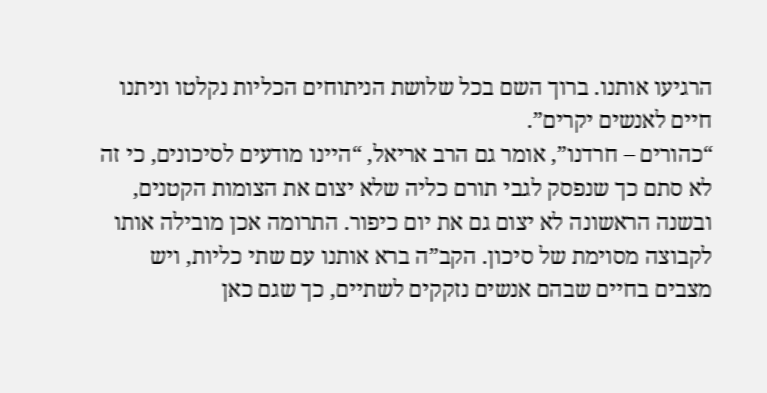הרגיעו אותנו. ברוך השם בכל שלושת הניתוחים הכליות נקלטו וניתנו חיים לאנשים יקרים”.
“כהורים – חרדנו”, אומר גם הרב אריאל, “היינו מודעים לסיכונים, כי זה לא סתם כך שנפסק לגבי תורם כליה שלא יצום את הצומות הקטנים, ובשנה הראשונה לא יצום גם את יום כיפור. התרומה אכן מובילה אותו לקבוצה מסוימת של סיכון. הקב”ה ברא אותנו עם שתי כליות, ויש מצבים בחיים שבהם אנשים נזקקים לשתיים, כך שגם כאן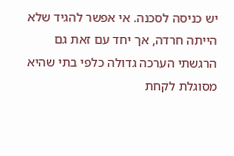יש כניסה לסכנה. אי אפשר להגיד שלא הייתה חרדה, אך יחד עם זאת גם הרגשתי הערכה גדולה כלפי בתי שהיא מסוגלת לקחת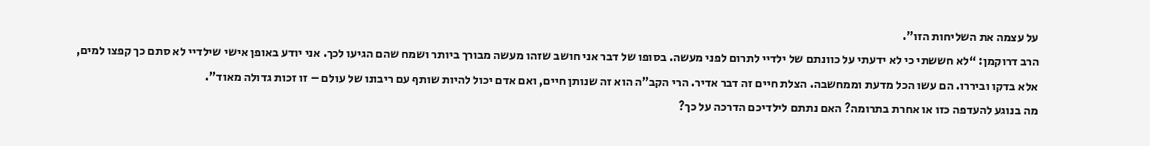על עצמה את השליחות הזו”.
הרב דרוקמן: “לא חששתי כי לא ידעתי על כוונתם של ילדיי לתרום לפני מעשה. בסופו של דבר אני חושב שזהו מעשה מבורך ביותר ושמח שהם הגיעו לכך. אני יודע באופן אישי שילדיי לא סתם כך קפצו למים, אלא בדקו וביררו. הם עשו הכל מדעת וממחשבה. הצלת חיים זה דבר אדיר. הרי הקב”ה הוא זה שנותן חיים, ואם אדם יכול להיות שותף עם ריבונו של עולם – זו זכות גדולה מאוד”.
מה בנוגע להעדפה כזו או אחרת בתרומה? האם נתתם לילדיכם הדרכה על כך?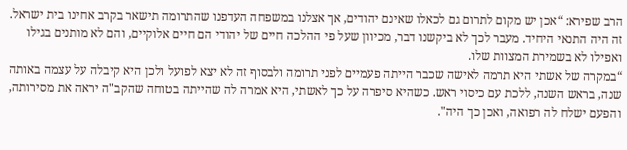הרב שפירא: “אכן יש מקום לתרום גם לכאלו שאינם יהודים, אך אצלנו במשפחה העדפנו שהתרומה תישאר בקרב אחינו בית ישראל. זה היה התנאי היחיד. מעבר לכך לא ביקשנו דבר, מכיוון שעל פי ההלכה חיים של יהודי הם חיים אלוקיים, והם לא מותנים בגילו ואפילו לא בשמירת המצוות שלו.
“במקרה של אשתי היא תרמה לאישה שכבר הייתה פעמיים לפני תרומה ולבסוף זה לא יצא לפועל ולכן היא קיבלה על עצמה באותה שנה, בראש השנה, ללכת עם כיסוי ראש. כשהיא סיפרה על כך לאשתי, היא אמרה לה שהייתה בטוחה שהקב"ה יראה את מסירותה, והפעם ישלח לה רפואה, ואכן כך היה".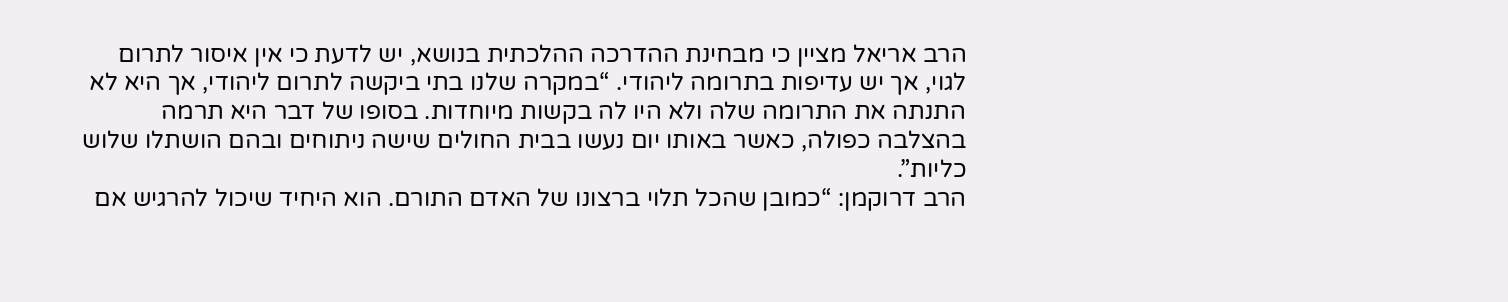הרב אריאל מציין כי מבחינת ההדרכה ההלכתית בנושא, יש לדעת כי אין איסור לתרום לגוי, אך יש עדיפות בתרומה ליהודי. “במקרה שלנו בתי ביקשה לתרום ליהודי, אך היא לא התנתה את התרומה שלה ולא היו לה בקשות מיוחדות. בסופו של דבר היא תרמה בהצלבה כפולה, כאשר באותו יום נעשו בבית החולים שישה ניתוחים ובהם הושתלו שלוש כליות”.
הרב דרוקמן: “כמובן שהכל תלוי ברצונו של האדם התורם. הוא היחיד שיכול להרגיש אם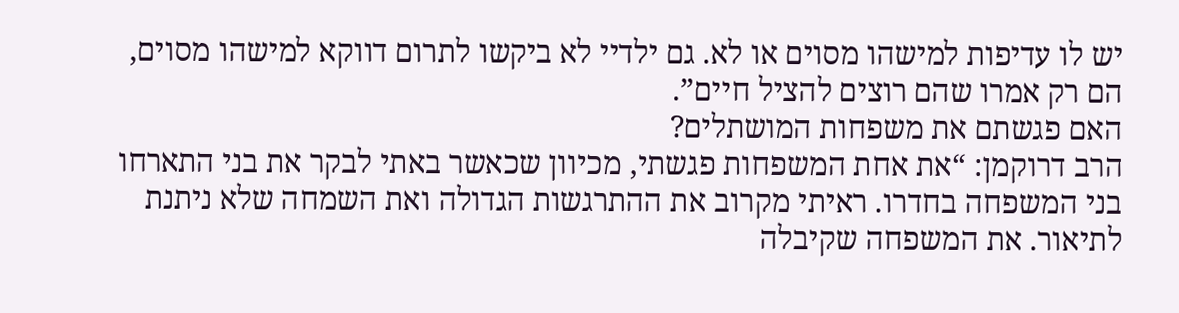יש לו עדיפות למישהו מסוים או לא. גם ילדיי לא ביקשו לתרום דווקא למישהו מסוים, הם רק אמרו שהם רוצים להציל חיים”.
האם פגשתם את משפחות המושתלים?
הרב דרוקמן: “את אחת המשפחות פגשתי, מכיוון שכאשר באתי לבקר את בני התארחו בני המשפחה בחדרו. ראיתי מקרוב את ההתרגשות הגדולה ואת השמחה שלא ניתנת לתיאור. את המשפחה שקיבלה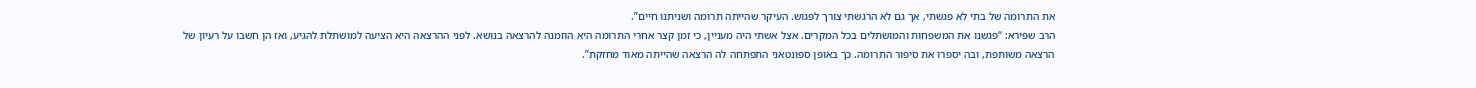את התרומה של בתי לא פגשתי, אך גם לא הרגשתי צורך לפגוש. העיקר שהייתה תרומה ושניתנו חיים”.
הרב שפירא: “פגשנו את המשפחות והמושתלים בכל המקרים. אצל אשתי היה מעניין, כי זמן קצר אחרי התרומה היא הוזמנה להרצאה בנושא. לפני ההרצאה היא הציעה למושתלת להגיע, ואז הן חשבו על רעיון של הרצאה משותפת, ובה יספרו את סיפור התרומה. כך באופן ספונטאני התפתחה לה הרצאה שהייתה מאוד מחזקת”.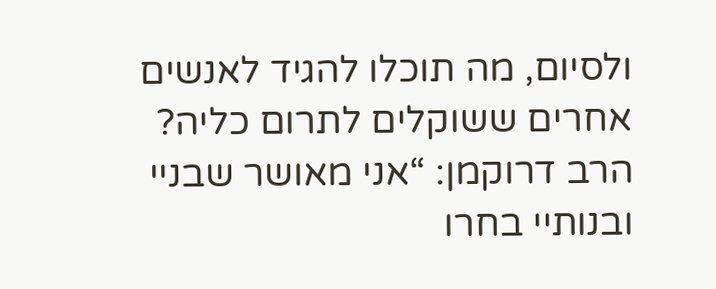ולסיום, מה תוכלו להגיד לאנשים אחרים ששוקלים לתרום כליה?
הרב דרוקמן: “אני מאושר שבניי ובנותיי בחרו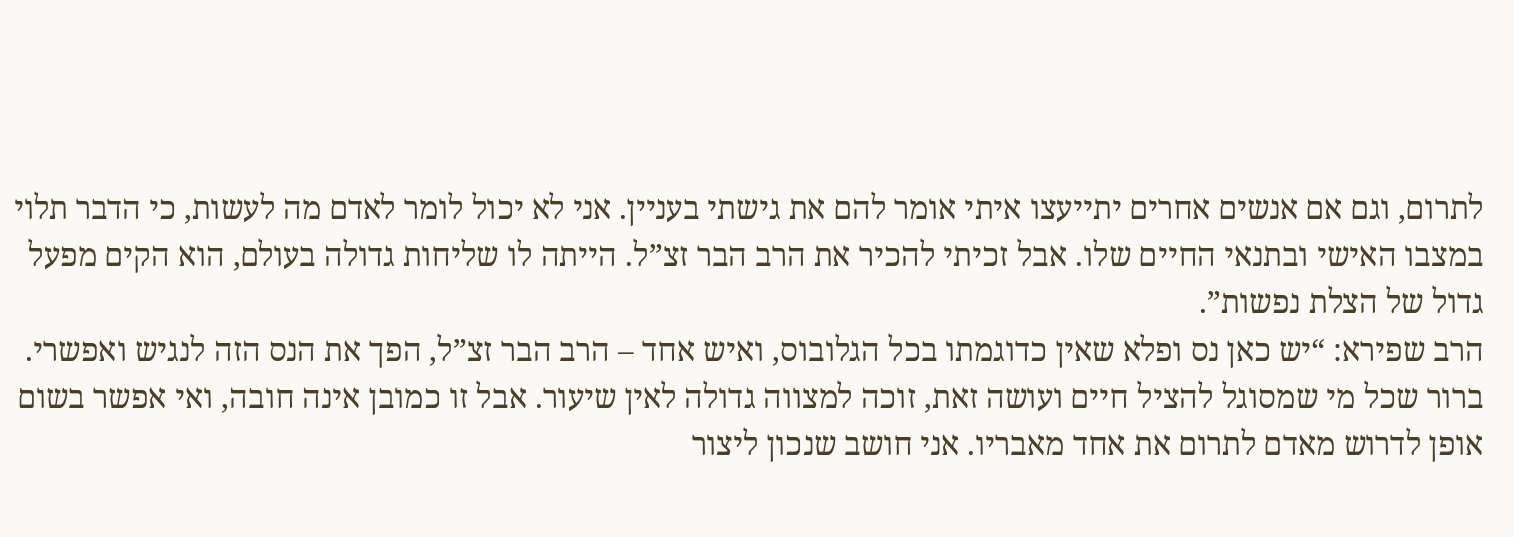לתרום, וגם אם אנשים אחרים יתייעצו איתי אומר להם את גישתי בעניין. אני לא יכול לומר לאדם מה לעשות, כי הדבר תלוי במצבו האישי ובתנאי החיים שלו. אבל זכיתי להכיר את הרב הבר זצ”ל. הייתה לו שליחות גדולה בעולם, הוא הקים מפעל גדול של הצלת נפשות”.
הרב שפירא: “יש כאן נס ופלא שאין כדוגמתו בכל הגלובוס, ואיש אחד – הרב הבר זצ”ל, הפך את הנס הזה לנגיש ואפשרי. ברור שכל מי שמסוגל להציל חיים ועושה זאת, זוכה למצווה גדולה לאין שיעור. אבל זו כמובן אינה חובה, ואי אפשר בשום אופן לדרוש מאדם לתרום את אחד מאבריו. אני חושב שנכון ליצור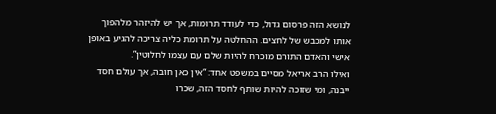לנושא הזה פרסום גדול, כדי לעודד תרומות, אך יש להיזהר מלהפוך אותו למכבש של לחצים. ההחלטה על תרומת כליה צריכה להגיע באופן אישי והאדם התורם מוכרח להיות שלם עם עצמו לחלוטין”.
ואילו הרב אריאל מסיים במשפט אחד: “אין כאן חובה, אך עולם חסד ייבנה, ומי שזוכה להיות שותף לחסד הזה, שכרו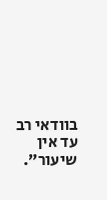בוודאי רב עד אין שיעור”.